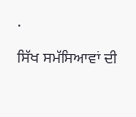.

ਸਿੱਖ ਸਮੱਸਿਆਵਾਂ ਦੀ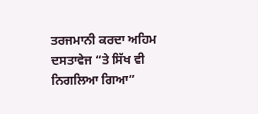ਤਰਜਮਾਨੀ ਕਰਦਾ ਅਹਿਮ ਦਸਤਾਵੇਜ “ਤੇ ਸਿੱਖ ਵੀ ਨਿਗਲਿਆ ਗਿਆ”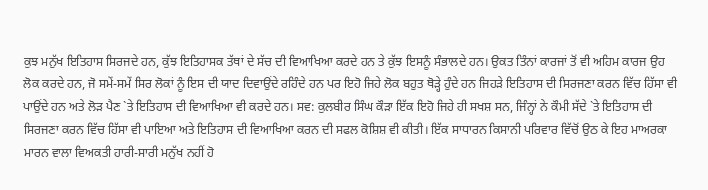ਕੁਝ ਮਨੁੱਖ ਇਤਿਹਾਸ ਸਿਰਜਦੇ ਹਨ, ਕੁੱਝ ਇਤਿਹਾਸਕ ਤੱਥਾਂ ਦੇ ਸੱਚ ਦੀ ਵਿਆਖਿਆ ਕਰਦੇ ਹਨ ਤੇ ਕੁੱਝ ਇਸਨੂੰ ਸੰਭਾਲਦੇ ਹਨ। ਉਕਤ ਤਿੰਨਾਂ ਕਾਰਜਾਂ ਤੋਂ ਵੀ ਅਹਿਮ ਕਾਰਜ ਉਹ ਲੋਕ ਕਰਦੇ ਹਨ, ਜੋ ਸਮੇਂ-ਸਮੇਂ ਸਿਰ ਲੋਕਾਂ ਨੂੰ ਇਸ ਦੀ ਯਾਦ ਦਿਵਾਉਂਦੇ ਰਹਿੰਦੇ ਹਨ ਪਰ ਇਹੋ ਜਿਹੇ ਲੋਕ ਬਹੁਤ ਥੋੜ੍ਹੇ ਹੁੰਦੇ ਹਨ ਜਿਹੜੇ ਇਤਿਹਾਸ ਦੀ ਸਿਰਜਣਾ ਕਰਨ ਵਿੱਚ ਹਿੱਸਾ ਵੀ ਪਾਉਂਦੇ ਹਨ ਅਤੇ ਲੋੜ ਪੈਣ `ਤੇ ਇਤਿਹਾਸ ਦੀ ਵਿਆਖਿਆ ਵੀ ਕਰਦੇ ਹਨ। ਸਵ: ਕੁਲਬੀਰ ਸਿੰਘ ਕੌੜਾ ਇੱਕ ਇਹੋ ਜਿਹੇ ਹੀ ਸਖਸ਼ ਸਨ, ਜਿੰਨ੍ਹਾਂ ਨੇ ਕੌਮੀ ਸੱਦੇ `ਤੇ ਇਤਿਹਾਸ ਦੀ ਸਿਰਜਣਾ ਕਰਨ ਵਿੱਚ ਹਿੱਸਾ ਵੀ ਪਾਇਆ ਅਤੇ ਇਤਿਹਾਸ ਦੀ ਵਿਆਖਿਆ ਕਰਨ ਦੀ ਸਫਲ ਕੋਸ਼ਿਸ਼ ਵੀ ਕੀਤੀ। ਇੱਕ ਸਾਧਾਰਨ ਕਿਸਾਨੀ ਪਰਿਵਾਰ ਵਿੱਚੋਂ ਉਠ ਕੇ ਇਹ ਮਾਅਰਕਾ ਮਾਰਨ ਵਾਲਾ ਵਿਅਕਤੀ ਹਾਰੀ-ਸਾਰੀ ਮਨੁੱਖ ਨਹੀਂ ਹੋ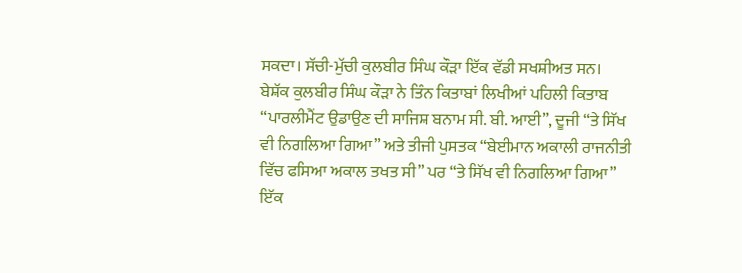ਸਕਦਾ। ਸੱਚੀ-ਮੁੱਚੀ ਕੁਲਬੀਰ ਸਿੰਘ ਕੌੜਾ ਇੱਕ ਵੱਡੀ ਸਖਸ਼ੀਅਤ ਸਨ।
ਬੇਸ਼ੱਕ ਕੁਲਬੀਰ ਸਿੰਘ ਕੌੜਾ ਨੇ ਤਿੰਨ ਕਿਤਾਬਾਂ ਲਿਖੀਆਂ ਪਹਿਲੀ ਕਿਤਾਬ “ਪਾਰਲੀਮੈਂਟ ਉਡਾਉਣ ਦੀ ਸਾਜਿਸ਼ ਬਨਾਮ ਸੀ. ਬੀ. ਆਈ”, ਦੂਜੀ “ਤੇ ਸਿੱਖ ਵੀ ਨਿਗਲਿਆ ਗਿਆ” ਅਤੇ ਤੀਜੀ ਪੁਸਤਕ “ਬੇਈਮਾਨ ਅਕਾਲੀ ਰਾਜਨੀਤੀ ਵਿੱਚ ਫਸਿਆ ਅਕਾਲ ਤਖਤ ਸੀ” ਪਰ “ਤੇ ਸਿੱਖ ਵੀ ਨਿਗਲਿਆ ਗਿਆ” ਇੱਕ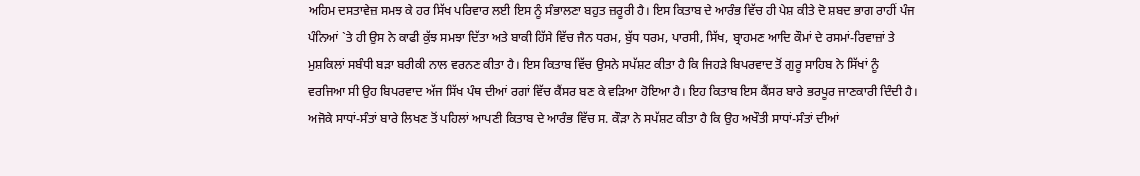ਅਹਿਮ ਦਸਤਾਵੇਜ਼ ਸਮਝ ਕੇ ਹਰ ਸਿੱਖ ਪਰਿਵਾਰ ਲਈ ਇਸ ਨੂੰ ਸੰਭਾਲਣਾ ਬਹੁਤ ਜ਼ਰੂਰੀ ਹੈ। ਇਸ ਕਿਤਾਬ ਦੇ ਆਰੰਭ ਵਿੱਚ ਹੀ ਪੇਸ਼ ਕੀਤੇ ਦੋ ਸ਼ਬਦ ਭਾਗ ਰਾਹੀਂ ਪੰਜ ਪੰਨਿਆਂ `ਤੇ ਹੀ ਉਸ ਨੇ ਕਾਫੀ ਕੁੱਝ ਸਮਝਾ ਦਿੱਤਾ ਅਤੇ ਬਾਕੀ ਹਿੱਸੇ ਵਿੱਚ ਜੈਨ ਧਰਮ, ਬੁੱਧ ਧਰਮ, ਪਾਰਸੀ, ਸਿੱਖ, ਬ੍ਰਾਹਮਣ ਆਦਿ ਕੌਮਾਂ ਦੇ ਰਸਮਾਂ-ਰਿਵਾਜ਼ਾਂ ਤੇ ਮੁਸ਼ਕਿਲਾਂ ਸਬੰਧੀ ਬੜਾ ਬਰੀਕੀ ਨਾਲ ਵਰਨਣ ਕੀਤਾ ਹੈ। ਇਸ ਕਿਤਾਬ ਵਿੱਚ ਉਸਨੇ ਸਪੱਸ਼ਟ ਕੀਤਾ ਹੈ ਕਿ ਜਿਹੜੇ ਬਿਪਰਵਾਦ ਤੋਂ ਗੁਰੂ ਸਾਹਿਬ ਨੇ ਸਿੱਖਾਂ ਨੂੰ ਵਰਜਿਆ ਸੀ ਉਹ ਬਿਪਰਵਾਦ ਅੱਜ ਸਿੱਖ ਪੰਥ ਦੀਆਂ ਰਗਾਂ ਵਿੱਚ ਕੈਂਸਰ ਬਣ ਕੇ ਵੜਿਆ ਹੋਇਆ ਹੈ। ਇਹ ਕਿਤਾਬ ਇਸ ਕੈਂਸਰ ਬਾਰੇ ਭਰਪੂਰ ਜਾਣਕਾਰੀ ਦਿੰਦੀ ਹੈ। ਅਜੋਕੇ ਸਾਧਾਂ-ਸੰਤਾਂ ਬਾਰੇ ਲਿਖਣ ਤੋਂ ਪਹਿਲਾਂ ਆਪਣੀ ਕਿਤਾਬ ਦੇ ਆਰੰਭ ਵਿੱਚ ਸ. ਕੌੜਾ ਨੇ ਸਪੱਸ਼ਟ ਕੀਤਾ ਹੈ ਕਿ ਉਹ ਅਖੌਤੀ ਸਾਧਾਂ-ਸੰਤਾਂ ਦੀਆਂ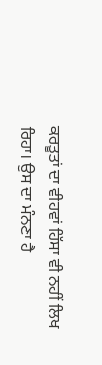ਕਰਤੂਤਾਂ ਦਾ ਵੀਹਵਾਂ ਹਿੱਸਾ ਵੀ ਨਹੀਂ ਲਿਖ ਰਿਹਾ। ਉਸ ਦਾ ਮੰਨਣਾ ਹੈ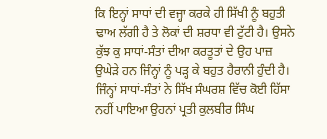ਕਿ ਇਨ੍ਹਾਂ ਸਾਧਾਂ ਦੀ ਵਜ੍ਹਾ ਕਰਕੇ ਹੀ ਸਿੱਖੀ ਨੂੰ ਬਹੁਤੀ ਢਾਅ ਲੱਗੀ ਹੈ ਤੇ ਲੋਕਾਂ ਦੀ ਸ਼ਰਧਾ ਵੀ ਟੁੱਟੀ ਹੈ। ਉਸਨੇ ਕੁੱਝ ਕੁ ਸਾਧਾਂ-ਸੰਤਾਂ ਦੀਆ ਕਰਤੂਤਾਂ ਦੇ ਉਹ ਪਾਜ਼ ਉਘੇੜੇ ਹਨ ਜਿੰਨ੍ਹਾਂ ਨੂੰ ਪੜ੍ਹ ਕੇ ਬਹੁਤ ਹੈਰਾਨੀ ਹੁੰਦੀ ਹੈ। ਜਿੰਨ੍ਹਾਂ ਸਾਧਾਂ-ਸੰਤਾਂ ਨੇ ਸਿੱਖ ਸੰਘਰਸ਼ ਵਿੱਚ ਕੋਈ ਹਿੱਸਾ ਨਹੀਂ ਪਾਇਆ ਉਹਨਾਂ ਪ੍ਰਤੀ ਕੁਲਬੀਰ ਸਿੰਘ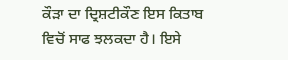ਕੌੜਾ ਦਾ ਦ੍ਰਿਸ਼ਟੀਕੌਣ ਇਸ ਕਿਤਾਬ ਵਿਚੋਂ ਸਾਫ ਝਲਕਦਾ ਹੈ। ਇਸੇ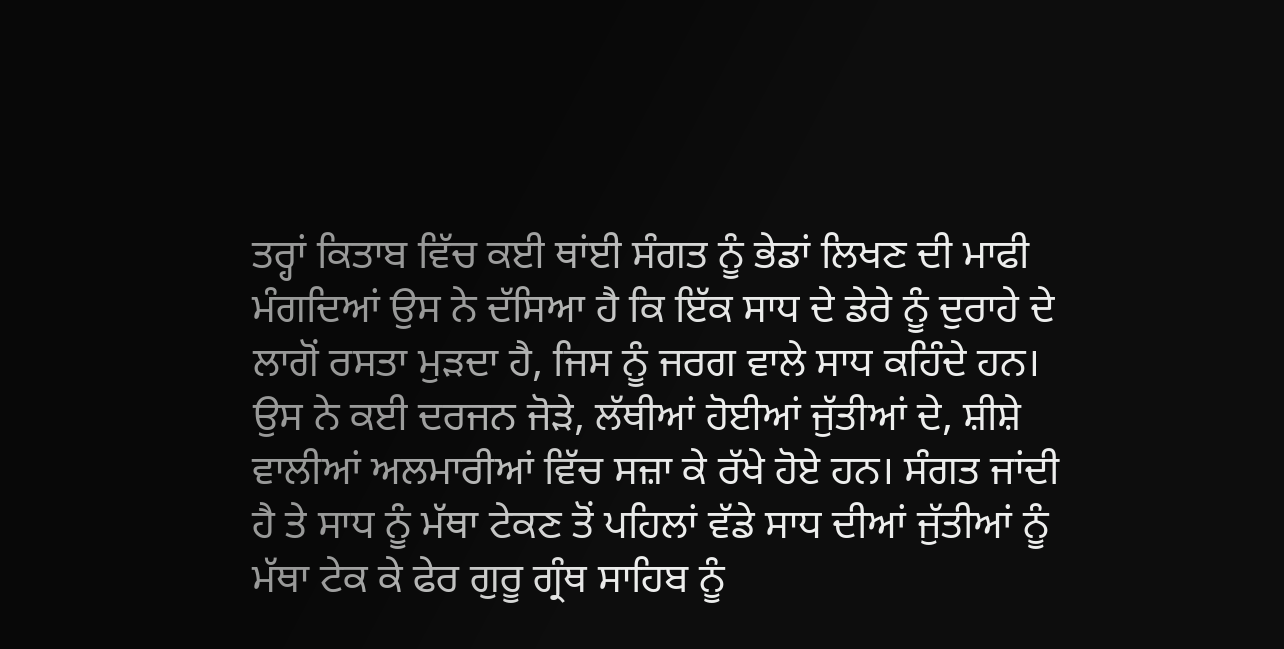ਤਰ੍ਹਾਂ ਕਿਤਾਬ ਵਿੱਚ ਕਈ ਥਾਂਈ ਸੰਗਤ ਨੂੰ ਭੇਡਾਂ ਲਿਖਣ ਦੀ ਮਾਫੀ ਮੰਗਦਿਆਂ ਉਸ ਨੇ ਦੱਸਿਆ ਹੈ ਕਿ ਇੱਕ ਸਾਧ ਦੇ ਡੇਰੇ ਨੂੰ ਦੁਰਾਹੇ ਦੇ ਲਾਗੋਂ ਰਸਤਾ ਮੁੜਦਾ ਹੈ, ਜਿਸ ਨੂੰ ਜਰਗ ਵਾਲੇ ਸਾਧ ਕਹਿੰਦੇ ਹਨ। ਉਸ ਨੇ ਕਈ ਦਰਜਨ ਜੋੜੇ, ਲੱਥੀਆਂ ਹੋਈਆਂ ਜੁੱਤੀਆਂ ਦੇ, ਸ਼ੀਸ਼ੇ ਵਾਲੀਆਂ ਅਲਮਾਰੀਆਂ ਵਿੱਚ ਸਜ਼ਾ ਕੇ ਰੱਖੇ ਹੋਏ ਹਨ। ਸੰਗਤ ਜਾਂਦੀ ਹੈ ਤੇ ਸਾਧ ਨੂੰ ਮੱਥਾ ਟੇਕਣ ਤੋਂ ਪਹਿਲਾਂ ਵੱਡੇ ਸਾਧ ਦੀਆਂ ਜੁੱਤੀਆਂ ਨੂੰ ਮੱਥਾ ਟੇਕ ਕੇ ਫੇਰ ਗੁਰੂ ਗ੍ਰੰਥ ਸਾਹਿਬ ਨੂੰ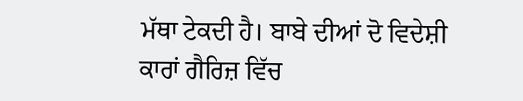ਮੱਥਾ ਟੇਕਦੀ ਹੈ। ਬਾਬੇ ਦੀਆਂ ਦੋ ਵਿਦੇਸ਼ੀ ਕਾਰਾਂ ਗੈਰਿਜ਼ ਵਿੱਚ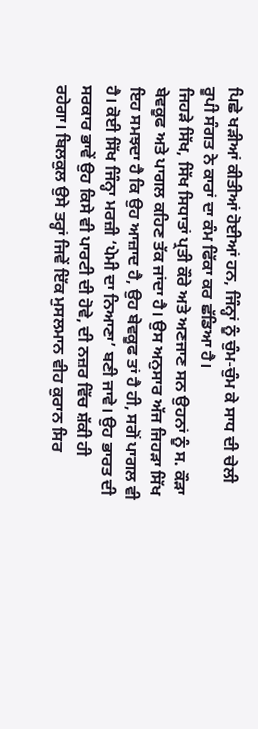ਪਿਛੇ ਖੜੀਆਂ ਕੀਤੀਆਂ ਹੋਈਆਂ ਹਨ, ਜਿੰਨ੍ਹਾਂ ਨੂੰ ਚੁੰਮ-ਚੁੰਮ ਕੇ ਸਾਧ ਦੀ ਚੇਲੀ ਰੂਪੀ ਸੰਗਤ ਨੇ ਕਾਰਾਂ ਦਾ ਕੰਮ ਫਿੱਕਾ ਕਰ ਛੱਡਿਆ ਹੈ।
ਜਿਹੜੇ ਸਿੱਖ, ਸਿੱਖ ਸਿਧਾਤਾਂ ਪ੍ਰਤੀ ਕੌਰੇ ਅਤੇ ਅਣਜਾਣ ਸਨ ਉਹਨਾਂ ਨੂੰ ਸ. ਕੌੜਾ ਬੇਵਕੂਫ ਅਤੇ ਪਾਗਲ ਕਹਿਣ ਤੱਕ ਜਾਂਦਾ ਹੈ। ਉਸ ਅਨੁਸਾਰ ਅੱਜ ਜਿਹੜਾ ਸਿੱਖ ਇਹ ਸਮਝਦਾ ਹੈ ਕਿ ਉਹ ਆਜ਼ਾਦ ਹੈ, ਉਹ ਬੇਵਕੂਫ ਤਾਂ ਹੈ ਹੀ, ਸਗੋਂ ਪਾਗਲ ਵੀ ਹੈ। ਕੋਈ ਸਿੱਖ ਜਿੰਨ੍ਹਾ ਮਰਜ਼ੀ ‘ਪੇਮੀ ਦਾ ਨਿਆਣਾ’ ਬਣੀ ਜਾਵੇ। ਉਹ ਭਾਰਤ ਦੀ ਸਰਕਾਰ ਭਾਵੇਂ ਉਹ ਕਿਸੇ ਵੀ ਪਾਰਟੀ ਦੀ ਹੋਵੇ, ਦੀ ਨਜ਼ਰ ਵਿੱਚ ਸ਼ੱਕੀ ਹੀ ਰਹੇਗਾ। ਬਿਲਕੁਲ ਉਸੇ ਤਰ੍ਹਾਂ ਜਿਵੇਂ ਇੱਕ ਮੁਸਲਮਾਨ ਵੀਹ ਕੁਰਾਨ ਸਿਰ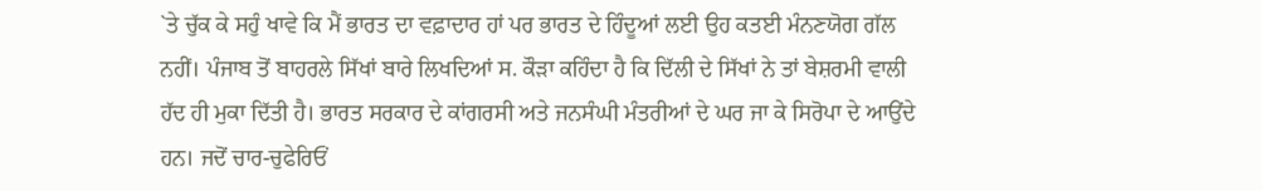`ਤੇ ਚੁੱਕ ਕੇ ਸਹੁੰ ਖਾਵੇ ਕਿ ਮੈਂ ਭਾਰਤ ਦਾ ਵਫ਼ਾਦਾਰ ਹਾਂ ਪਰ ਭਾਰਤ ਦੇ ਹਿੰਦੂਆਂ ਲਈ ਉਹ ਕਤਈ ਮੰਨਣਯੋਗ ਗੱਲ ਨਹੀਂ। ਪੰਜਾਬ ਤੋਂ ਬਾਹਰਲੇ ਸਿੱਖਾਂ ਬਾਰੇ ਲਿਖਦਿਆਂ ਸ. ਕੌੜਾ ਕਹਿੰਦਾ ਹੈ ਕਿ ਦਿੱਲੀ ਦੇ ਸਿੱਖਾਂ ਨੇ ਤਾਂ ਬੇਸ਼ਰਮੀ ਵਾਲੀ ਹੱਦ ਹੀ ਮੁਕਾ ਦਿੱਤੀ ਹੈ। ਭਾਰਤ ਸਰਕਾਰ ਦੇ ਕਾਂਗਰਸੀ ਅਤੇ ਜਨਸੰਘੀ ਮੰਤਰੀਆਂ ਦੇ ਘਰ ਜਾ ਕੇ ਸਿਰੋਪਾ ਦੇ ਆਉਂਦੇ ਹਨ। ਜਦੋਂ ਚਾਰ-ਚੁਫੇਰਿਓਂ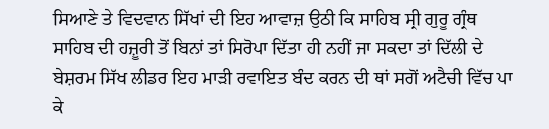ਸਿਆਣੇ ਤੇ ਵਿਦਵਾਨ ਸਿੱਖਾਂ ਦੀ ਇਹ ਆਵਾਜ਼ ਉਠੀ ਕਿ ਸਾਹਿਬ ਸ੍ਰੀ ਗੁਰੂ ਗ੍ਰੰਥ ਸਾਹਿਬ ਦੀ ਹਜ਼ੂਰੀ ਤੋਂ ਬਿਨਾਂ ਤਾਂ ਸਿਰੋਪਾ ਦਿੱਤਾ ਹੀ ਨਹੀਂ ਜਾ ਸਕਦਾ ਤਾਂ ਦਿੱਲੀ ਦੇ ਬੇਸ਼ਰਮ ਸਿੱਖ ਲੀਡਰ ਇਹ ਮਾੜੀ ਰਵਾਇਤ ਬੰਦ ਕਰਨ ਦੀ ਥਾਂ ਸਗੋਂ ਅਟੈਚੀ ਵਿੱਚ ਪਾ ਕੇ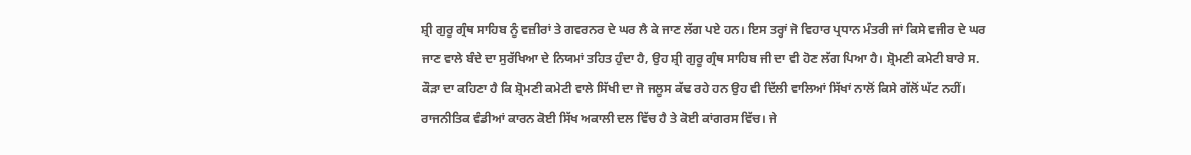ਸ਼੍ਰੀ ਗੁਰੂ ਗ੍ਰੰਥ ਸਾਹਿਬ ਨੂੰ ਵਜ਼ੀਰਾਂ ਤੇ ਗਵਰਨਰ ਦੇ ਘਰ ਲੈ ਕੇ ਜਾਣ ਲੱਗ ਪਏ ਹਨ। ਇਸ ਤਰ੍ਹਾਂ ਜੋ ਵਿਹਾਰ ਪ੍ਰਧਾਨ ਮੰਤਰੀ ਜਾਂ ਕਿਸੇ ਵਜੀਰ ਦੇ ਘਰ ਜਾਣ ਵਾਲੇ ਬੰਦੇ ਦਾ ਸੁਰੱਖਿਆ ਦੇ ਨਿਯਮਾਂ ਤਹਿਤ ਹੁੰਦਾ ਹੈ, ਉਹ ਸ਼੍ਰੀ ਗੁਰੂ ਗ੍ਰੰਥ ਸਾਹਿਬ ਜੀ ਦਾ ਵੀ ਹੋਣ ਲੱਗ ਪਿਆ ਹੈ। ਸ਼੍ਰੋਮਣੀ ਕਮੇਟੀ ਬਾਰੇ ਸ. ਕੌੜਾ ਦਾ ਕਹਿਣਾ ਹੈ ਕਿ ਸ਼੍ਰੋਮਣੀ ਕਮੇਟੀ ਵਾਲੇ ਸਿੱਖੀ ਦਾ ਜੋ ਜਲੂਸ ਕੱਢ ਰਹੇ ਹਨ ਉਹ ਵੀ ਦਿੱਲੀ ਵਾਲਿਆਂ ਸਿੱਖਾਂ ਨਾਲੋਂ ਕਿਸੇ ਗੱਲੋਂ ਘੱਟ ਨਹੀਂ। ਰਾਜਨੀਤਿਕ ਵੰਡੀਆਂ ਕਾਰਨ ਕੋਈ ਸਿੱਖ ਅਕਾਲੀ ਦਲ ਵਿੱਚ ਹੈ ਤੇ ਕੋਈ ਕਾਂਗਰਸ ਵਿੱਚ। ਜੇ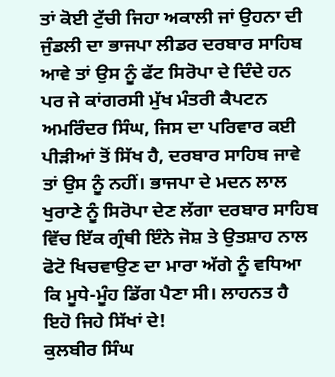ਤਾਂ ਕੋਈ ਟੁੱਚੀ ਜਿਹਾ ਅਕਾਲੀ ਜਾਂ ਉਹਨਾ ਦੀ ਜੁੰਡਲੀ ਦਾ ਭਾਜਪਾ ਲੀਡਰ ਦਰਬਾਰ ਸਾਹਿਬ ਆਵੇ ਤਾਂ ਉਸ ਨੂੰ ਫੱਟ ਸਿਰੋਪਾ ਦੇ ਦਿੰਦੇ ਹਨ ਪਰ ਜੇ ਕਾਂਗਰਸੀ ਮੁੱਖ ਮੰਤਰੀ ਕੈਪਟਨ ਅਮਰਿੰਦਰ ਸਿੰਘ, ਜਿਸ ਦਾ ਪਰਿਵਾਰ ਕਈ ਪੀੜੀਆਂ ਤੋਂ ਸਿੱਖ ਹੈ, ਦਰਬਾਰ ਸਾਹਿਬ ਜਾਵੇ ਤਾਂ ਉਸ ਨੂੰ ਨਹੀਂ। ਭਾਜਪਾ ਦੇ ਮਦਨ ਲਾਲ ਖੁਰਾਣੇ ਨੂੰ ਸਿਰੋਪਾ ਦੇਣ ਲੱਗਾ ਦਰਬਾਰ ਸਾਹਿਬ ਵਿੱਚ ਇੱਕ ਗ੍ਰੰਥੀ ਇੰਨੇ ਜੋਸ਼ ਤੇ ਉਤਸ਼ਾਹ ਨਾਲ ਫੋਟੋ ਖਿਚਵਾਉਣ ਦਾ ਮਾਰਾ ਅੱਗੇ ਨੂੰ ਵਧਿਆ ਕਿ ਮੂਧੇ-ਮੂੰਹ ਡਿੱਗ ਪੈਣਾ ਸੀ। ਲਾਹਨਤ ਹੈ ਇਹੋ ਜਿਹੇ ਸਿੱਖਾਂ ਦੇ!
ਕੁਲਬੀਰ ਸਿੰਘ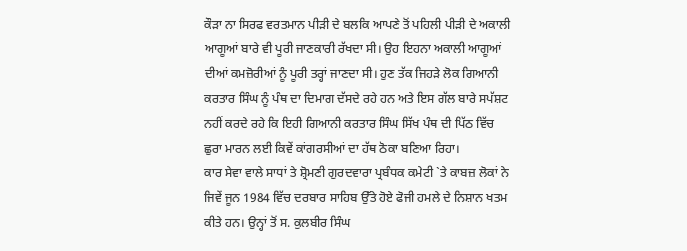ਕੌੜਾ ਨਾ ਸਿਰਫ ਵਰਤਮਾਨ ਪੀੜੀ ਦੇ ਬਲਕਿ ਆਪਣੇ ਤੋਂ ਪਹਿਲੀ ਪੀੜੀ ਦੇ ਅਕਾਲੀ ਆਗੂਆਂ ਬਾਰੇ ਵੀ ਪੂਰੀ ਜਾਣਕਾਰੀ ਰੱਖਦਾ ਸੀ। ਉਹ ਇਹਨਾ ਅਕਾਲੀ ਆਗੂਆਂ ਦੀਆਂ ਕਮਜ਼ੋਰੀਆਂ ਨੂੰ ਪੂਰੀ ਤਰ੍ਹਾਂ ਜਾਣਦਾ ਸੀ। ਹੁਣ ਤੱਕ ਜਿਹੜੇ ਲੋਕ ਗਿਆਨੀ ਕਰਤਾਰ ਸਿੰਘ ਨੂੰ ਪੰਥ ਦਾ ਦਿਮਾਗ ਦੱਸਦੇ ਰਹੇ ਹਨ ਅਤੇ ਇਸ ਗੱਲ ਬਾਰੇ ਸਪੱਸ਼ਟ ਨਹੀਂ ਕਰਦੇ ਰਹੇ ਕਿ ਇਹੀ ਗਿਆਨੀ ਕਰਤਾਰ ਸਿੰਘ ਸਿੱਖ ਪੰਥ ਦੀ ਪਿੱਠ ਵਿੱਚ ਛੁਰਾ ਮਾਰਨ ਲਈ ਕਿਵੇਂ ਕਾਂਗਰਸੀਆਂ ਦਾ ਹੱਥ ਠੋਕਾ ਬਣਿਆ ਰਿਹਾ।
ਕਾਰ ਸੇਵਾ ਵਾਲੇ ਸਾਧਾਂ ਤੇ ਸ਼੍ਰੋਮਣੀ ਗੁਰਦਵਾਰਾ ਪ੍ਰਬੰਧਕ ਕਮੇਟੀ `ਤੇ ਕਾਬਜ਼ ਲੋਕਾਂ ਨੇ ਜਿਵੇਂ ਜੂਨ 1984 ਵਿੱਚ ਦਰਬਾਰ ਸਾਹਿਬ ਉੱਤੇ ਹੋਏ ਫੋਜੀ ਹਮਲੇ ਦੇ ਨਿਸ਼ਾਨ ਖਤਮ ਕੀਤੇ ਹਨ। ਉਨ੍ਹਾਂ ਤੋਂ ਸ. ਕੁਲਬੀਰ ਸਿੰਘ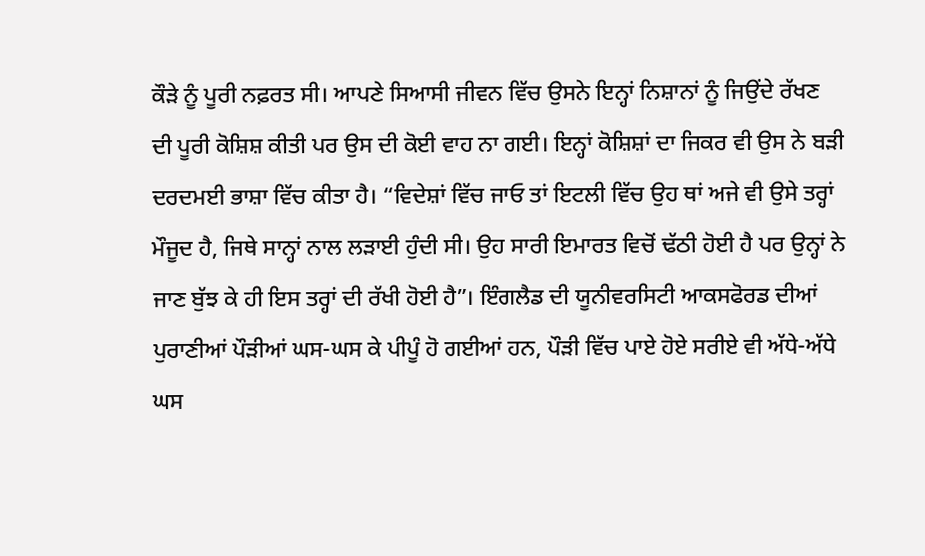ਕੌੜੇ ਨੂੰ ਪੂਰੀ ਨਫ਼ਰਤ ਸੀ। ਆਪਣੇ ਸਿਆਸੀ ਜੀਵਨ ਵਿੱਚ ਉਸਨੇ ਇਨ੍ਹਾਂ ਨਿਸ਼ਾਨਾਂ ਨੂੰ ਜਿਉਂਦੇ ਰੱਖਣ ਦੀ ਪੂਰੀ ਕੋਸ਼ਿਸ਼ ਕੀਤੀ ਪਰ ਉਸ ਦੀ ਕੋਈ ਵਾਹ ਨਾ ਗਈ। ਇਨ੍ਹਾਂ ਕੋਸ਼ਿਸ਼ਾਂ ਦਾ ਜਿਕਰ ਵੀ ਉਸ ਨੇ ਬੜੀ ਦਰਦਮਈ ਭਾਸ਼ਾ ਵਿੱਚ ਕੀਤਾ ਹੈ। “ਵਿਦੇਸ਼ਾਂ ਵਿੱਚ ਜਾਓ ਤਾਂ ਇਟਲੀ ਵਿੱਚ ਉਹ ਥਾਂ ਅਜੇ ਵੀ ਉਸੇ ਤਰ੍ਹਾਂ ਮੌਜੂਦ ਹੈ, ਜਿਥੇ ਸਾਨ੍ਹਾਂ ਨਾਲ ਲੜਾਈ ਹੁੰਦੀ ਸੀ। ਉਹ ਸਾਰੀ ਇਮਾਰਤ ਵਿਚੋਂ ਢੱਠੀ ਹੋਈ ਹੈ ਪਰ ਉਨ੍ਹਾਂ ਨੇ ਜਾਣ ਬੁੱਝ ਕੇ ਹੀ ਇਸ ਤਰ੍ਹਾਂ ਦੀ ਰੱਖੀ ਹੋਈ ਹੈ”। ਇੰਗਲੈਡ ਦੀ ਯੂਨੀਵਰਸਿਟੀ ਆਕਸਫੋਰਡ ਦੀਆਂ ਪੁਰਾਣੀਆਂ ਪੌੜੀਆਂ ਘਸ-ਘਸ ਕੇ ਪੀਪੂੰ ਹੋ ਗਈਆਂ ਹਨ, ਪੌੜੀ ਵਿੱਚ ਪਾਏ ਹੋਏ ਸਰੀਏ ਵੀ ਅੱਧੇ-ਅੱਧੇ ਘਸ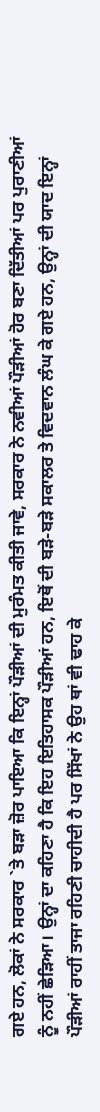ਗਏ ਹਨ, ਲੋਕਾਂ ਨੇ ਸਰਕਾਰ `ਤੇ ਬੜਾ ਜ਼ੋਰ ਪਾਇਆ ਕਿ ਇਨ੍ਹਾਂ ਪੌੜੀਆਂ ਦੀ ਮੁਰੰਮਤ ਕੀਤੀ ਜਾਵੇ, ਸਰਕਾਰ ਨੇ ਨਵੀਆਂ ਪੌੜੀਆਂ ਹੋਰ ਬਣਾ ਦਿੱਤੀਆਂ ਪਰ ਪੁਰਾਣੀਆਂ ਨੂੰ ਨਹੀਂ ਛੇੜਿਆ। ਉਨ੍ਹਾਂ ਦਾ ਕਹਿਣਾ ਹੈ ਕਿ ਇਹ ਇਤਿਹਾਸਕ ਪੌੜੀਆਂ ਹਨ, ਇਥੋਂ ਦੀ ਬੜੇ-ਬੜੇ ਸਕਾਲਰ ਤੇ ਵਿਦਵਾਨ ਲੰਘ ਕੇ ਗਏ ਹਨ, ਉਨ੍ਹਾਂ ਦੀ ਯਾਦ ਇਨ੍ਹਾਂ ਪੌੜੀਆਂ ਰਾਹੀਂ ਤਾਜਾ ਰਹਿਣੀ ਚਾਹੀਦੀ ਹੈ ਪਰ ਸਿੱਖਾਂ ਨੇ ਉਹ ਥਾਂ ਵੀ ਢਾਹ ਕੇ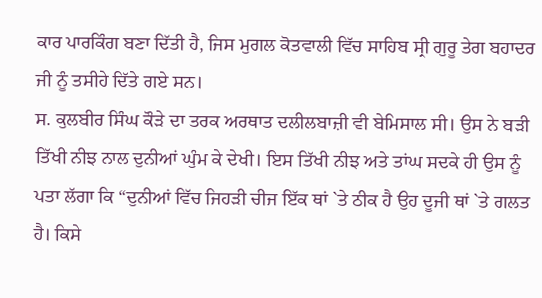ਕਾਰ ਪਾਰਕਿੰਗ ਬਣਾ ਦਿੱਤੀ ਹੈ, ਜਿਸ ਮੁਗਲ ਕੋਤਵਾਲੀ ਵਿੱਚ ਸਾਹਿਬ ਸ੍ਰੀ ਗੁਰੂ ਤੇਗ ਬਹਾਦਰ ਜੀ ਨੂੰ ਤਸੀਹੇ ਦਿੱਤੇ ਗਏ ਸਨ।
ਸ. ਕੁਲਬੀਰ ਸਿੰਘ ਕੌੜੇ ਦਾ ਤਰਕ ਅਰਥਾਤ ਦਲੀਲਬਾਜ਼ੀ ਵੀ ਬੇਮਿਸਾਲ ਸੀ। ਉਸ ਨੇ ਬੜੀ ਤਿੱਖੀ ਨੀਝ ਨਾਲ ਦੁਨੀਆਂ ਘੁੰਮ ਕੇ ਦੇਖੀ। ਇਸ ਤਿੱਖੀ ਨੀਝ ਅਤੇ ਤਾਂਘ ਸਦਕੇ ਹੀ ਉਸ ਨੂੰ ਪਤਾ ਲੱਗਾ ਕਿ “ਦੁਨੀਆਂ ਵਿੱਚ ਜਿਹੜੀ ਚੀਜ ਇੱਕ ਥਾਂ `ਤੇ ਠੀਕ ਹੈ ਉਹ ਦੂਜੀ ਥਾਂ `ਤੇ ਗਲਤ ਹੈ। ਕਿਸੇ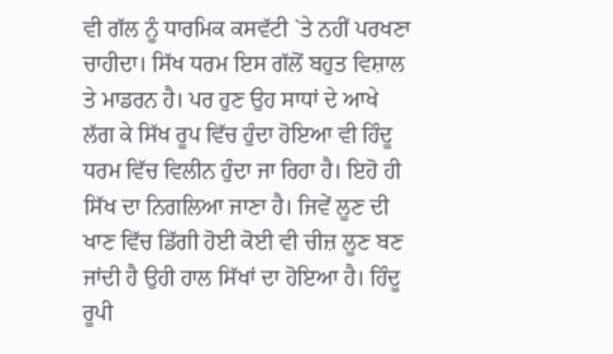ਵੀ ਗੱਲ ਨੂੰ ਧਾਰਮਿਕ ਕਸਵੱਟੀ `ਤੇ ਨਹੀਂ ਪਰਖਣਾ ਚਾਹੀਦਾ। ਸਿੱਖ ਧਰਮ ਇਸ ਗੱਲੋਂ ਬਹੁਤ ਵਿਸ਼ਾਲ ਤੇ ਮਾਡਰਨ ਹੈ। ਪਰ ਹੁਣ ਉਹ ਸਾਧਾਂ ਦੇ ਆਖੇ ਲੱਗ ਕੇ ਸਿੱਖ ਰੂਪ ਵਿੱਚ ਹੁੰਦਾ ਹੋਇਆ ਵੀ ਹਿੰਦੂ ਧਰਮ ਵਿੱਚ ਵਿਲੀਨ ਹੁੰਦਾ ਜਾ ਰਿਹਾ ਹੈ। ਇਹੋ ਹੀ ਸਿੱਖ ਦਾ ਨਿਗਲਿਆ ਜਾਣਾ ਹੈ। ਜਿਵੇਂ ਲੂਣ ਦੀ ਖਾਣ ਵਿੱਚ ਡਿੱਗੀ ਹੋਈ ਕੋਈ ਵੀ ਚੀਜ਼ ਲੂਣ ਬਣ ਜਾਂਦੀ ਹੈ ਉਹੀ ਹਾਲ ਸਿੱਖਾਂ ਦਾ ਹੋਇਆ ਹੈ। ਹਿੰਦੂ ਰੂਪੀ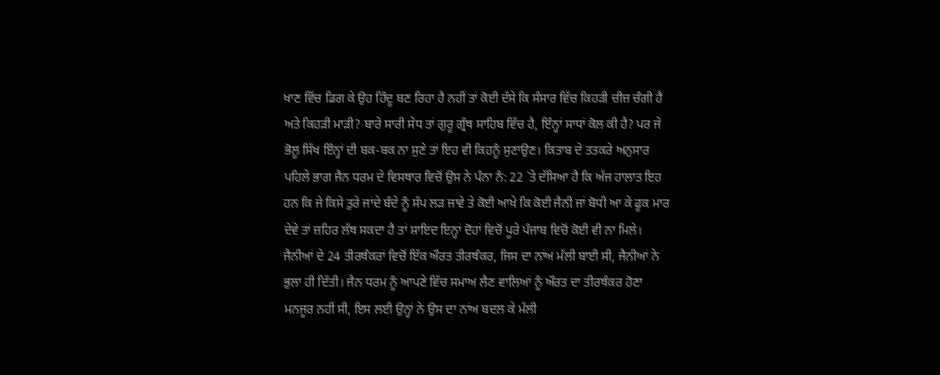ਖਾਣ ਵਿੱਚ ਡਿਗ ਕੇ ਉਹ ਹਿੰਦੂ ਬਣ ਰਿਹਾ ਹੈ ਨਹੀਂ ਤਾਂ ਕੋਈ ਦੱਸੇ ਕਿ ਸੰਸਾਰ ਵਿੱਚ ਕਿਹੜੀ ਚੀਜ਼ ਚੰਗੀ ਹੈ ਅਤੇ ਕਿਹੜੀ ਮਾੜੀ? ਬਾਰੇ ਸਾਰੀ ਸੇਧ ਤਾਂ ਗੁਰੂ ਗ੍ਰੰਥ ਸਾਹਿਬ ਵਿੱਚ ਹੈ, ਇੰਨ੍ਹਾਂ ਸਾਧਾਂ ਕੋਲ ਕੀ ਹੈ? ਪਰ ਜੇ ਭੋਲੂ ਸਿੱਖ ਇੰਨ੍ਹਾਂ ਦੀ ਬਕ-ਬਕ ਨਾ ਸੁਣੇ ਤਾਂ ਇਹ ਵੀ ਕਿਹਨੂੰ ਸੁਣਾਉਣ। ਕਿਤਾਬ ਦੇ ਤਤਕਰੇ ਅਨੁਸਾਰ ਪਹਿਲੇ ਭਾਗ ਜੈਨ ਧਰਮ ਦੇ ਵਿਸਥਾਰ ਵਿਚੋਂ ਉਸ ਨੇ ਪੰਨਾ ਨੰ: 22 `ਤੇ ਦੱਸਿਆ ਹੈ ਕਿ ਅੱਜ ਹਾਲਾਤ ਇਹ ਹਨ ਕਿ ਜੇ ਕਿਸੇ ਤੁਰੇ ਜਾਂਦੇ ਬੰਦੇ ਨੂੰ ਸੱਪ ਲੜ ਜਾਵੇ ਤੇ ਕੋਈ ਆਖੇ ਕਿ ਕੋਈ ਜੈਨੀ ਜਾਂ ਬੋਧੀ ਆ ਕੇ ਫੂਕ ਮਾਰ ਦੇਵੇ ਤਾਂ ਜ਼ਹਿਰ ਲੱਥ ਸਕਦਾ ਹੈ ਤਾਂ ਸ਼ਾਇਦ ਇਨ੍ਹਾਂ ਦੋਹਾਂ ਵਿਚੋਂ ਪੂਰੇ ਪੰਜਾਬ ਵਿਚੋਂ ਕੋਈ ਵੀ ਨਾ ਮਿਲੇ। ਜੈਨੀਆਂ ਦੇ 24 ਤੀਰਥੰਕਰਾਂ ਵਿਚੋਂ ਇੱਕ ਔਰਤ ਤੀਰਥੰਕਰ, ਜਿਸ ਦਾ ਨਾਂਅ ਮੱਲੀ ਬਾਈ ਸੀ, ਜੈਨੀਆਂ ਨੇ ਭੁਲਾ ਹੀ ਦਿੱਤੀ। ਜੈਨ ਧਰਮ ਨੂੰ ਆਪਣੇ ਵਿੱਚ ਸਮਾਅ ਲੈਣ ਵਾਲਿਆਂ ਨੂੰ ਔਰਤ ਦਾ ਤੀਰਥੰਕਰ ਹੋਣਾ ਮਨਜੂਰ ਨਹੀਂ ਸੀ, ਇਸ ਲਈ ਉਨ੍ਹਾਂ ਨੇ ਉਸ ਦਾ ਨਾਂਅ ਬਦਲ ਕੇ ਮੱਲੀ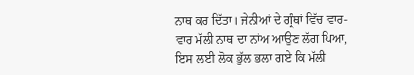ਨਾਥ ਕਰ ਦਿੱਤਾ। ਜੇਨੀਆਂ ਦੇ ਗ੍ਰੰਥਾਂ ਵਿੱਚ ਵਾਰ-ਵਾਰ ਮੱਲੀ ਨਾਥ ਦਾ ਨਾਂਅ ਆਉਣ ਲੱਗ ਪਿਆ, ਇਸ ਲਈ ਲੋਕ ਭੁੱਲ ਭਲਾ ਗਏ ਕਿ ਮੱਲੀ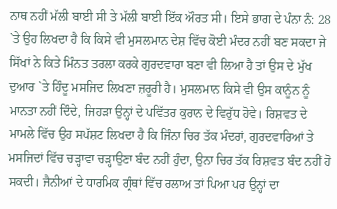ਨਾਥ ਨਹੀਂ ਮੱਲੀ ਬਾਈ ਸੀ ਤੇ ਮੱਲੀ ਬਾਈ ਇੱਕ ਔਰਤ ਸੀ। ਇਸੇ ਭਾਗ ਦੇ ਪੰਨਾ ਨੰ: 28 `ਤੇ ਉਹ ਲਿਖਦਾ ਹੈ ਕਿ ਕਿਸੇ ਵੀ ਮੁਸਲਮਾਨ ਦੇਸ਼ ਵਿੱਚ ਕੋਈ ਮੰਦਰ ਨਹੀਂ ਬਣ ਸਕਦਾ ਜੇ ਸਿੱਖਾਂ ਨੇ ਕਿਤੇ ਮਿੰਨਤ ਤਰਲਾ ਕਰਕੇ ਗੁਰਦਵਾਰਾ ਬਣਾ ਵੀ ਲਿਆ ਹੈ ਤਾਂ ਉਸ ਦੇ ਮੁੱਖ ਦੁਆਰ `ਤੇ ਹਿੰਦੂ ਮਸਜਿਦ ਲਿਖਣਾ ਜ਼ਰੂਰੀ ਹੈ। ਮੁਸਲਮਾਨ ਕਿਸੇ ਵੀ ਉਸ ਕਾਨੂੰਨ ਨੂੰ ਮਾਨਤਾ ਨਹੀਂ ਦਿੰਦੇ, ਜਿਹੜਾ ਉਨ੍ਹਾਂ ਦੇ ਪਵਿੱਤਰ ਕੁਰਾਨ ਦੇ ਵਿਰੁੱਧ ਹੋਵੇ। ਰਿਸ਼ਵਤ ਦੇ ਮਾਮਲੇ ਵਿੱਚ ਉਹ ਸਪੱਸ਼ਟ ਲਿਖਦਾ ਹੈ ਕਿ ਜਿੰਨਾ ਚਿਰ ਤੱਕ ਮੰਦਰਾਂ, ਗੁਰਦਵਾਰਿਆਂ ਤੇ ਮਸਜਿਦਾਂ ਵਿੱਚ ਚੜ੍ਹਾਵਾ ਚੜ੍ਹਾਉਣਾ ਬੰਦ ਨਹੀਂ ਹੁੰਦਾ, ਉਨਾ ਚਿਰ ਤੱਕ ਰਿਸ਼ਵਤ ਬੰਦ ਨਹੀਂ ਹੋ ਸਕਦੀ। ਜੈਨੀਆਂ ਦੇ ਧਾਰਮਿਕ ਗ੍ਰੰਥਾਂ ਵਿੱਚ ਰਲਾਅ ਤਾਂ ਪਿਆ ਪਰ ਉਨ੍ਹਾਂ ਦਾ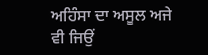ਅਹਿੰਸਾ ਦਾ ਅਸੂਲ ਅਜੇ ਵੀ ਜਿਉਂ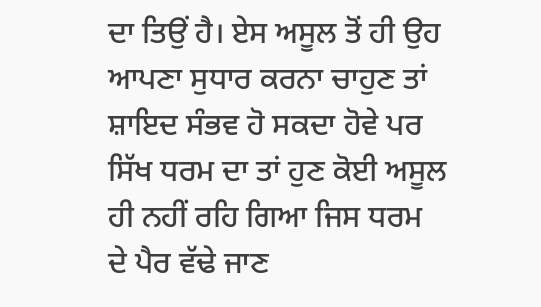ਦਾ ਤਿਉਂ ਹੈ। ਏਸ ਅਸੂਲ ਤੋਂ ਹੀ ਉਹ ਆਪਣਾ ਸੁਧਾਰ ਕਰਨਾ ਚਾਹੁਣ ਤਾਂ ਸ਼ਾਇਦ ਸੰਭਵ ਹੋ ਸਕਦਾ ਹੋਵੇ ਪਰ ਸਿੱਖ ਧਰਮ ਦਾ ਤਾਂ ਹੁਣ ਕੋਈ ਅਸੂਲ ਹੀ ਨਹੀਂ ਰਹਿ ਗਿਆ ਜਿਸ ਧਰਮ ਦੇ ਪੈਰ ਵੱਢੇ ਜਾਣ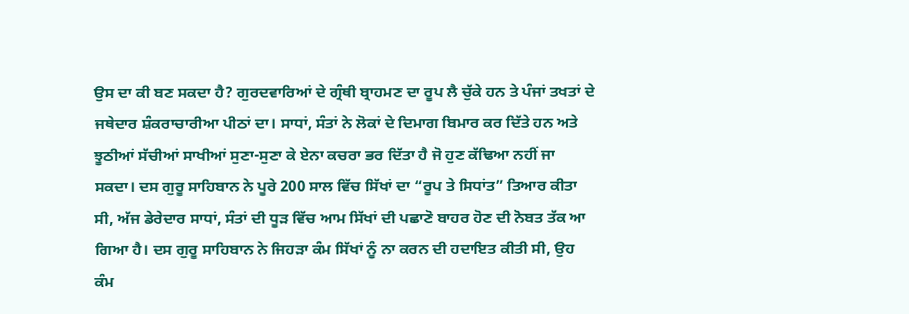ਉਸ ਦਾ ਕੀ ਬਣ ਸਕਦਾ ਹੈ? ਗੁਰਦਵਾਰਿਆਂ ਦੇ ਗ੍ਰੰਥੀ ਬ੍ਰਾਹਮਣ ਦਾ ਰੂਪ ਲੈ ਚੁੱਕੇ ਹਨ ਤੇ ਪੰਜਾਂ ਤਖਤਾਂ ਦੇ ਜਥੇਦਾਰ ਸ਼ੰਕਰਾਚਾਰੀਆ ਪੀਠਾਂ ਦਾ। ਸਾਧਾਂ, ਸੰਤਾਂ ਨੇ ਲੋਕਾਂ ਦੇ ਦਿਮਾਗ ਬਿਮਾਰ ਕਰ ਦਿੱਤੇ ਹਨ ਅਤੇ ਝੂਠੀਆਂ ਸੱਚੀਆਂ ਸਾਖੀਆਂ ਸੁਣਾ-ਸੁਣਾ ਕੇ ਏਨਾ ਕਚਰਾ ਭਰ ਦਿੱਤਾ ਹੈ ਜੋ ਹੁਣ ਕੱਢਿਆ ਨਹੀਂ ਜਾ ਸਕਦਾ। ਦਸ ਗੁਰੂ ਸਾਹਿਬਾਨ ਨੇ ਪੂਰੇ 200 ਸਾਲ ਵਿੱਚ ਸਿੱਖਾਂ ਦਾ “ਰੂਪ ਤੇ ਸਿਧਾਂਤ” ਤਿਆਰ ਕੀਤਾ ਸੀ, ਅੱਜ ਡੇਰੇਦਾਰ ਸਾਧਾਂ, ਸੰਤਾਂ ਦੀ ਧੂੜ ਵਿੱਚ ਆਮ ਸਿੱਖਾਂ ਦੀ ਪਛਾਣੋ ਬਾਹਰ ਹੋਣ ਦੀ ਨੋਬਤ ਤੱਕ ਆ ਗਿਆ ਹੈ। ਦਸ ਗੁਰੂ ਸਾਹਿਬਾਨ ਨੇ ਜਿਹੜਾ ਕੰਮ ਸਿੱਖਾਂ ਨੂੰ ਨਾ ਕਰਨ ਦੀ ਹਦਾਇਤ ਕੀਤੀ ਸੀ, ਉਹ ਕੰਮ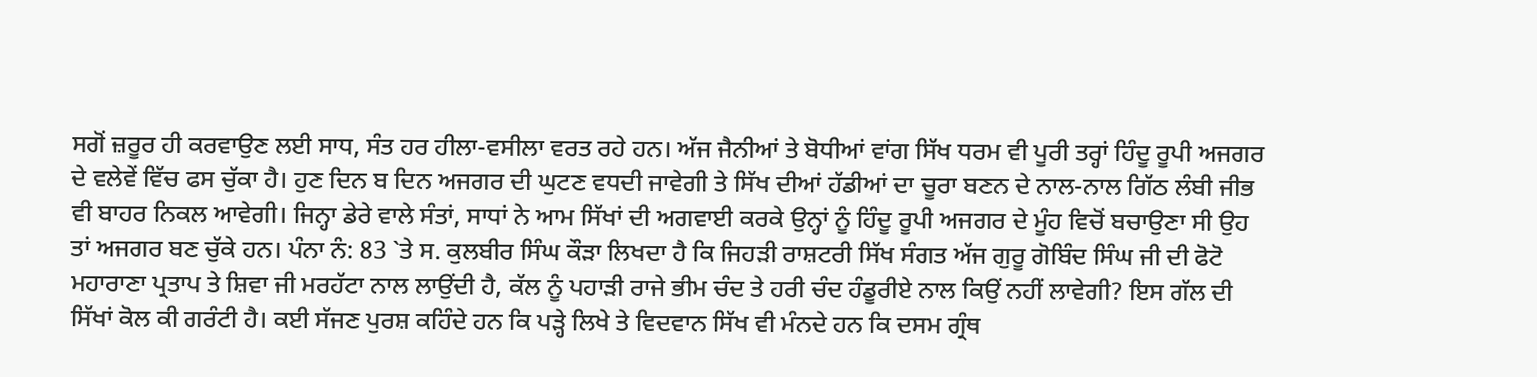ਸਗੋਂ ਜ਼ਰੂਰ ਹੀ ਕਰਵਾਉਣ ਲਈ ਸਾਧ, ਸੰਤ ਹਰ ਹੀਲਾ-ਵਸੀਲਾ ਵਰਤ ਰਹੇ ਹਨ। ਅੱਜ ਜੈਨੀਆਂ ਤੇ ਬੋਧੀਆਂ ਵਾਂਗ ਸਿੱਖ ਧਰਮ ਵੀ ਪੂਰੀ ਤਰ੍ਹਾਂ ਹਿੰਦੂ ਰੂਪੀ ਅਜਗਰ ਦੇ ਵਲੇਵੇਂ ਵਿੱਚ ਫਸ ਚੁੱਕਾ ਹੈ। ਹੁਣ ਦਿਨ ਬ ਦਿਨ ਅਜਗਰ ਦੀ ਘੁਟਣ ਵਧਦੀ ਜਾਵੇਗੀ ਤੇ ਸਿੱਖ ਦੀਆਂ ਹੱਡੀਆਂ ਦਾ ਚੂਰਾ ਬਣਨ ਦੇ ਨਾਲ-ਨਾਲ ਗਿੱਠ ਲੰਬੀ ਜੀਭ ਵੀ ਬਾਹਰ ਨਿਕਲ ਆਵੇਗੀ। ਜਿਨ੍ਹਾ ਡੇਰੇ ਵਾਲੇ ਸੰਤਾਂ, ਸਾਧਾਂ ਨੇ ਆਮ ਸਿੱਖਾਂ ਦੀ ਅਗਵਾਈ ਕਰਕੇ ਉਨ੍ਹਾਂ ਨੂੰ ਹਿੰਦੂ ਰੂਪੀ ਅਜਗਰ ਦੇ ਮੂੰਹ ਵਿਚੋਂ ਬਚਾਉਣਾ ਸੀ ਉਹ ਤਾਂ ਅਜਗਰ ਬਣ ਚੁੱਕੇ ਹਨ। ਪੰਨਾ ਨੰ: 83 `ਤੇ ਸ. ਕੁਲਬੀਰ ਸਿੰਘ ਕੌੜਾ ਲਿਖਦਾ ਹੈ ਕਿ ਜਿਹੜੀ ਰਾਸ਼ਟਰੀ ਸਿੱਖ ਸੰਗਤ ਅੱਜ ਗੁਰੂ ਗੋਬਿੰਦ ਸਿੰਘ ਜੀ ਦੀ ਫੋਟੋ ਮਹਾਰਾਣਾ ਪ੍ਰਤਾਪ ਤੇ ਸ਼ਿਵਾ ਜੀ ਮਰਹੱਟਾ ਨਾਲ ਲਾਉਂਦੀ ਹੈ, ਕੱਲ ਨੂੰ ਪਹਾੜੀ ਰਾਜੇ ਭੀਮ ਚੰਦ ਤੇ ਹਰੀ ਚੰਦ ਹੰਡੂਰੀਏ ਨਾਲ ਕਿਉਂ ਨਹੀਂ ਲਾਵੇਗੀ? ਇਸ ਗੱਲ ਦੀ ਸਿੱਖਾਂ ਕੋਲ ਕੀ ਗਰੰਟੀ ਹੈ। ਕਈ ਸੱਜਣ ਪੁਰਸ਼ ਕਹਿੰਦੇ ਹਨ ਕਿ ਪੜ੍ਹੇ ਲਿਖੇ ਤੇ ਵਿਦਵਾਨ ਸਿੱਖ ਵੀ ਮੰਨਦੇ ਹਨ ਕਿ ਦਸਮ ਗ੍ਰੰਥ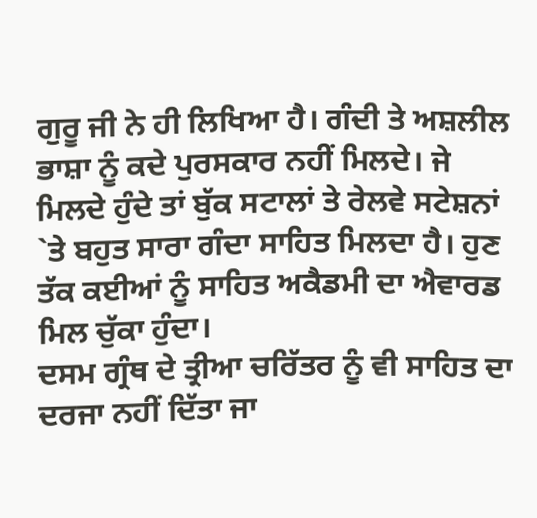ਗੁਰੂ ਜੀ ਨੇ ਹੀ ਲਿਖਿਆ ਹੈ। ਗੰਦੀ ਤੇ ਅਸ਼ਲੀਲ ਭਾਸ਼ਾ ਨੂੰ ਕਦੇ ਪੁਰਸਕਾਰ ਨਹੀਂ ਮਿਲਦੇ। ਜੇ ਮਿਲਦੇ ਹੁੰਦੇ ਤਾਂ ਬੁੱਕ ਸਟਾਲਾਂ ਤੇ ਰੇਲਵੇ ਸਟੇਸ਼ਨਾਂ `ਤੇ ਬਹੁਤ ਸਾਰਾ ਗੰਦਾ ਸਾਹਿਤ ਮਿਲਦਾ ਹੈ। ਹੁਣ ਤੱਕ ਕਈਆਂ ਨੂੰ ਸਾਹਿਤ ਅਕੈਡਮੀ ਦਾ ਐਵਾਰਡ ਮਿਲ ਚੁੱਕਾ ਹੁੰਦਾ।
ਦਸਮ ਗ੍ਰੰਥ ਦੇ ਤ੍ਰੀਆ ਚਰਿੱਤਰ ਨੂੰ ਵੀ ਸਾਹਿਤ ਦਾ ਦਰਜਾ ਨਹੀਂ ਦਿੱਤਾ ਜਾ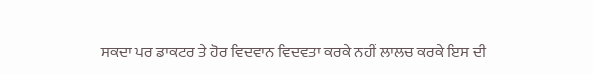ਸਕਦਾ ਪਰ ਡਾਕਟਰ ਤੇ ਹੋਰ ਵਿਦਵਾਨ ਵਿਦਵਤਾ ਕਰਕੇ ਨਹੀਂ ਲਾਲਚ ਕਰਕੇ ਇਸ ਦੀ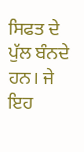ਸਿਫਤ ਦੇ ਪੁੱਲ ਬੰਨਦੇ ਹਨ। ਜੇ ਇਹ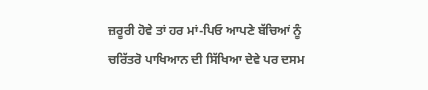ਜ਼ਰੂਰੀ ਹੋਵੇ ਤਾਂ ਹਰ ਮਾਂ-ਪਿਓ ਆਪਣੇ ਬੱਚਿਆਂ ਨੂੰ ਚਰਿੱਤਰੋ ਪਾਖਿਆਨ ਦੀ ਸਿੱਖਿਆ ਦੇਵੇ ਪਰ ਦਸਮ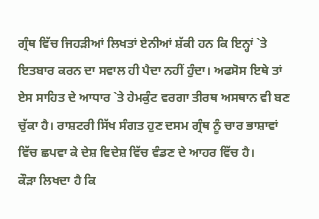ਗ੍ਰੰਥ ਵਿੱਚ ਜਿਹੜੀਆਂ ਲਿਖਤਾਂ ਏਨੀਆਂ ਸ਼ੱਕੀ ਹਨ ਕਿ ਇਨ੍ਹਾਂ `ਤੇ ਇਤਬਾਰ ਕਰਨ ਦਾ ਸਵਾਲ ਹੀ ਪੈਦਾ ਨਹੀਂ ਹੁੰਦਾ। ਅਫਸੋਸ ਇਥੇ ਤਾਂ ਏਸ ਸਾਹਿਤ ਦੇ ਆਧਾਰ `ਤੇ ਹੇਮਕੁੰਟ ਵਰਗਾ ਤੀਰਥ ਅਸਥਾਨ ਵੀ ਬਣ ਚੁੱਕਾ ਹੈ। ਰਾਸ਼ਟਰੀ ਸਿੱਖ ਸੰਗਤ ਹੁਣ ਦਸਮ ਗ੍ਰੰਥ ਨੂੰ ਚਾਰ ਭਾਸ਼ਾਵਾਂ ਵਿੱਚ ਛਪਵਾ ਕੇ ਦੇਸ਼ ਵਿਦੇਸ਼ ਵਿੱਚ ਵੰਡਣ ਦੇ ਆਹਰ ਵਿੱਚ ਹੈ।
ਕੌੜਾ ਲਿਖਦਾ ਹੈ ਕਿ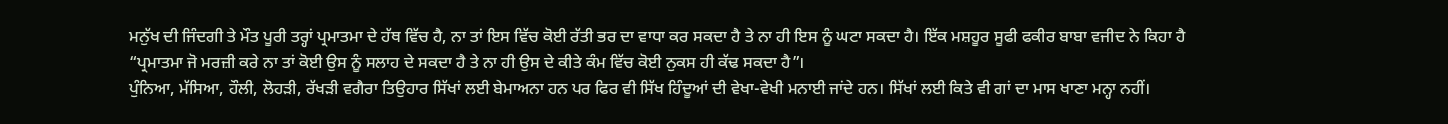ਮਨੁੱਖ ਦੀ ਜਿੰਦਗੀ ਤੇ ਮੌਤ ਪੂਰੀ ਤਰ੍ਹਾਂ ਪ੍ਰਮਾਤਮਾ ਦੇ ਹੱਥ ਵਿੱਚ ਹੈ, ਨਾ ਤਾਂ ਇਸ ਵਿੱਚ ਕੋਈ ਰੱਤੀ ਭਰ ਦਾ ਵਾਧਾ ਕਰ ਸਕਦਾ ਹੈ ਤੇ ਨਾ ਹੀ ਇਸ ਨੂੰ ਘਟਾ ਸਕਦਾ ਹੈ। ਇੱਕ ਮਸ਼ਹੂਰ ਸੂਫੀ ਫਕੀਰ ਬਾਬਾ ਵਜੀਦ ਨੇ ਕਿਹਾ ਹੈ “ਪ੍ਰਮਾਤਮਾ ਜੋ ਮਰਜ਼ੀ ਕਰੇ ਨਾ ਤਾਂ ਕੋਈ ਉਸ ਨੂੰ ਸਲਾਹ ਦੇ ਸਕਦਾ ਹੈ ਤੇ ਨਾ ਹੀ ਉਸ ਦੇ ਕੀਤੇ ਕੰਮ ਵਿੱਚ ਕੋਈ ਨੁਕਸ ਹੀ ਕੱਢ ਸਕਦਾ ਹੈ”।
ਪੁੰਨਿਆ, ਮੱਸਿਆ, ਹੌਲੀ, ਲੋਹੜੀ, ਰੱਖੜੀ ਵਗੈਰਾ ਤਿਉਹਾਰ ਸਿੱਖਾਂ ਲਈ ਬੇਮਾਅਨਾ ਹਨ ਪਰ ਫਿਰ ਵੀ ਸਿੱਖ ਹਿੰਦੂਆਂ ਦੀ ਵੇਖਾ-ਵੇਖੀ ਮਨਾਈ ਜਾਂਦੇ ਹਨ। ਸਿੱਖਾਂ ਲਈ ਕਿਤੇ ਵੀ ਗਾਂ ਦਾ ਮਾਸ ਖਾਣਾ ਮਨ੍ਹਾ ਨਹੀਂ।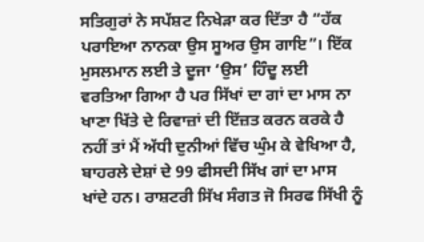ਸਤਿਗੁਰਾਂ ਨੇ ਸਪੱਸ਼ਟ ਨਿਖੇੜਾ ਕਰ ਦਿੱਤਾ ਹੈ “ਹੱਕ ਪਰਾਇਆ ਨਾਨਕਾ ਉਸ ਸੂਅਰ ਉਸ ਗਾਇ”। ਇੱਕ ਮੁਸਲਮਾਨ ਲਈ ਤੇ ਦੂਜਾ ‘ਉਸ’ ਹਿੰਦੂ ਲਈ ਵਰਤਿਆ ਗਿਆ ਹੈ ਪਰ ਸਿੱਖਾਂ ਦਾ ਗਾਂ ਦਾ ਮਾਸ ਨਾ ਖਾਣਾ ਖਿੱਤੇ ਦੇ ਰਿਵਾਜ਼ਾਂ ਦੀ ਇੱਜ਼ਤ ਕਰਨ ਕਰਕੇ ਹੈ ਨਹੀਂ ਤਾਂ ਮੈਂ ਅੱਧੀ ਦੁਨੀਆਂ ਵਿੱਚ ਘੁੰਮ ਕੇ ਵੇਖਿਆ ਹੈ, ਬਾਹਰਲੇ ਦੇਸ਼ਾਂ ਦੇ 99 ਫੀਸਦੀ ਸਿੱਖ ਗਾਂ ਦਾ ਮਾਸ ਖਾਂਦੇ ਹਨ। ਰਾਸ਼ਟਰੀ ਸਿੱਖ ਸੰਗਤ ਜੋ ਸਿਰਫ ਸਿੱਖੀ ਨੂੰ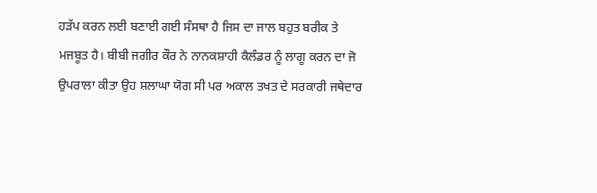ਹੜੱਪ ਕਰਨ ਲਈ ਬਣਾਈ ਗਈ ਸੰਸਥਾ ਹੈ ਜਿਸ ਦਾ ਜਾਲ ਬਹੁਤ ਬਰੀਕ ਤੇ ਮਜਬੂਤ ਹੈ। ਬੀਬੀ ਜਗੀਰ ਕੌਰ ਨੇ ਨਾਨਕਸ਼ਾਹੀ ਕੈਲੰਡਰ ਨੂੰ ਲਾਗੂ ਕਰਨ ਦਾ ਜੋ ਉਪਰਾਲਾ ਕੀਤਾ ਉਹ ਸ਼ਲਾਘਾ ਯੋਗ ਸੀ ਪਰ ਅਕਾਲ ਤਖਤ ਦੇ ਸਰਕਾਰੀ ਜਥੇਦਾਰ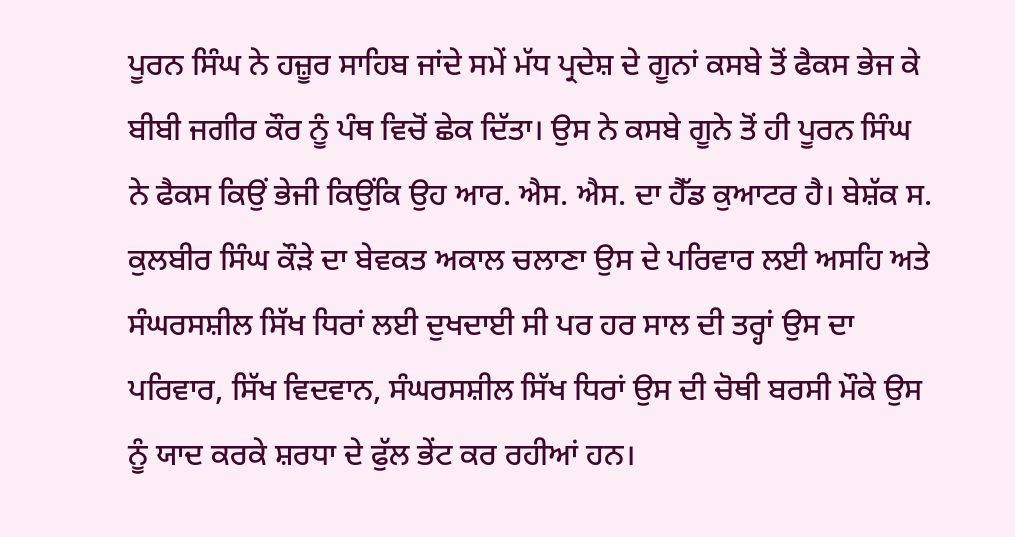ਪੂਰਨ ਸਿੰਘ ਨੇ ਹਜ਼ੂਰ ਸਾਹਿਬ ਜਾਂਦੇ ਸਮੇਂ ਮੱਧ ਪ੍ਰਦੇਸ਼ ਦੇ ਗੂਨਾਂ ਕਸਬੇ ਤੋਂ ਫੈਕਸ ਭੇਜ ਕੇ ਬੀਬੀ ਜਗੀਰ ਕੌਰ ਨੂੰ ਪੰਥ ਵਿਚੋਂ ਛੇਕ ਦਿੱਤਾ। ਉਸ ਨੇ ਕਸਬੇ ਗੂਨੇ ਤੋਂ ਹੀ ਪੂਰਨ ਸਿੰਘ ਨੇ ਫੈਕਸ ਕਿਉਂ ਭੇਜੀ ਕਿਉਂਕਿ ਉਹ ਆਰ. ਐਸ. ਐਸ. ਦਾ ਹੈੱਡ ਕੁਆਟਰ ਹੈ। ਬੇਸ਼ੱਕ ਸ. ਕੁਲਬੀਰ ਸਿੰਘ ਕੌੜੇ ਦਾ ਬੇਵਕਤ ਅਕਾਲ ਚਲਾਣਾ ਉਸ ਦੇ ਪਰਿਵਾਰ ਲਈ ਅਸਹਿ ਅਤੇ ਸੰਘਰਸਸ਼ੀਲ ਸਿੱਖ ਧਿਰਾਂ ਲਈ ਦੁਖਦਾਈ ਸੀ ਪਰ ਹਰ ਸਾਲ ਦੀ ਤਰ੍ਹਾਂ ਉਸ ਦਾ ਪਰਿਵਾਰ, ਸਿੱਖ ਵਿਦਵਾਨ, ਸੰਘਰਸਸ਼ੀਲ ਸਿੱਖ ਧਿਰਾਂ ਉਸ ਦੀ ਚੋਥੀ ਬਰਸੀ ਮੌਕੇ ਉਸ ਨੂੰ ਯਾਦ ਕਰਕੇ ਸ਼ਰਧਾ ਦੇ ਫੁੱਲ ਭੇਂਟ ਕਰ ਰਹੀਆਂ ਹਨ।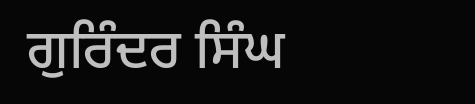ਗੁਰਿੰਦਰ ਸਿੰਘ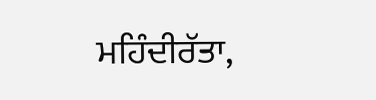ਮਹਿੰਦੀਰੱਤਾ,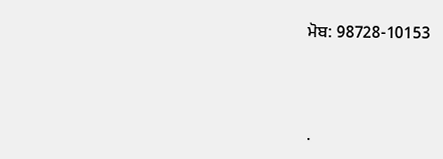ਮੋਬ: 98728-10153




.